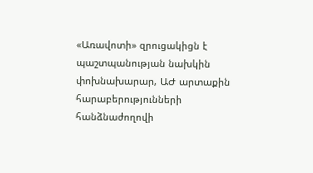«Առավոտի» զրուցակիցն է պաշտպանության նախկին փոխնախարար, ԱԺ արտաքին հարաբերությունների հանձնաժողովի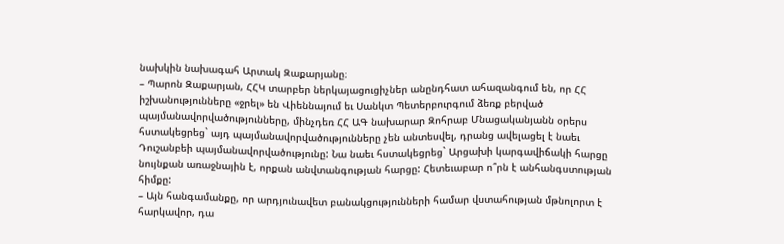նախկին նախագահ Արտակ Զաքարյանը։
– Պարոն Զաքարյան, ՀՀԿ տարբեր ներկայացուցիչներ անընդհատ ահազանգում են, որ ՀՀ իշխանությունները «ջրել» են Վիեննայում եւ Սանկտ Պետերբուրգում ձեռք բերված պայմանավորվածությունները, մինչդեռ ՀՀ ԱԳ նախարար Զոհրաբ Մնացականյանն օրերս հստակեցրեց` այդ պայմանավորվածությունները չեն անտեսվել, դրանց ավելացել է նաեւ Դուշանբեի պայմանավորվածությունը: Նա նաեւ հստակեցրեց` Արցախի կարգավիճակի հարցը նույնքան առաջնային է, որքան անվտանգության հարցը: Հետեւաբար ո՞րն է անհանգստության հիմքը:
– Այն հանգամանքը, որ արդյունավետ բանակցությունների համար վստահության մթնոլորտ է հարկավոր, դա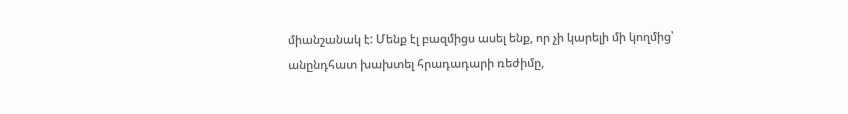միանշանակ է: Մենք էլ բազմիցս ասել ենք, որ չի կարելի մի կողմից՝ անընդհատ խախտել հրադադարի ռեժիմը,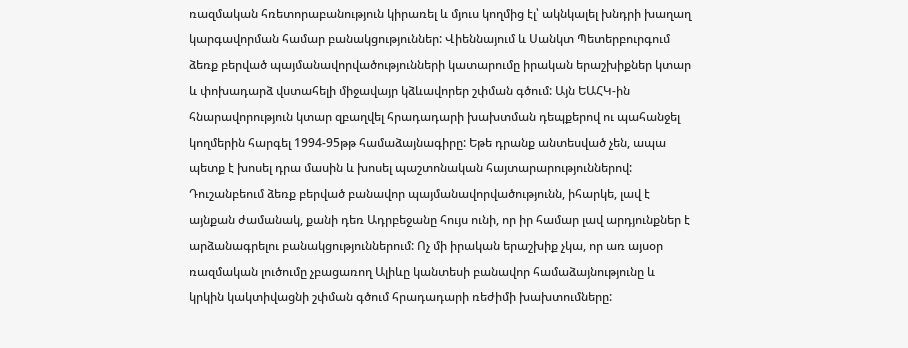ռազմական հռետորաբանություն կիրառել և մյուս կողմից էլ՝ ակնկալել խնդրի խաղաղ կարգավորման համար բանակցություններ: Վիեննայում և Սանկտ Պետերբուրգում ձեռք բերված պայմանավորվածությունների կատարումը իրական երաշխիքներ կտար և փոխադարձ վստահելի միջավայր կձևավորեր շփման գծում: Այն ԵԱՀԿ-ին հնարավորություն կտար զբաղվել հրադադարի խախտման դեպքերով ու պահանջել կողմերին հարգել 1994-95թթ համաձայնագիրը: Եթե դրանք անտեսված չեն, ապա պետք է խոսել դրա մասին և խոսել պաշտոնական հայտարարություններով: Դուշանբեում ձեռք բերված բանավոր պայմանավորվածությունն, իհարկե, լավ է այնքան ժամանակ, քանի դեռ Ադրբեջանը հույս ունի, որ իր համար լավ արդյունքներ է արձանագրելու բանակցություններում: Ոչ մի իրական երաշխիք չկա, որ առ այսօր ռազմական լուծումը չբացառող Ալիևը կանտեսի բանավոր համաձայնությունը և կրկին կակտիվացնի շփման գծում հրադադարի ռեժիմի խախտումները: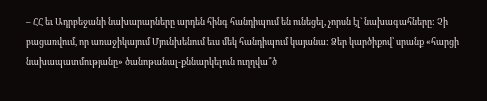– ՀՀ եւ Ադրբեջանի նախարարները արդեն հինգ հանդիպում են ունեցել, չորսն էլ` նախագահները: Չի բացառվում, որ առաջիկայում Մյունխենում եւս մեկ հանդիպում կայանա: Ձեր կարծիքով՝ սրանք «հարցի նախապատմությանը» ծանոթանալ-քննարկելուն ուղղվա՞ծ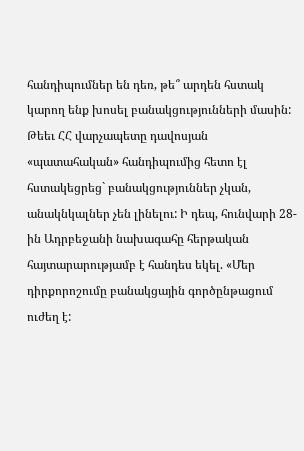հանդիպումներ են դեռ, թե՞ արդեն հստակ կարող ենք խոսել բանակցությունների մասին: Թեեւ ՀՀ վարչապետը դավոսյան «պատահական» հանդիպումից հետո էլ հստակեցրեց` բանակցություններ չկան, անակնկալներ չեն լինելու: Ի դեպ, հունվարի 28-ին Ադրբեջանի նախագահը հերթական հայտարարությամբ է հանդես եկել. «Մեր դիրքորոշումը բանակցային գործընթացում ուժեղ է: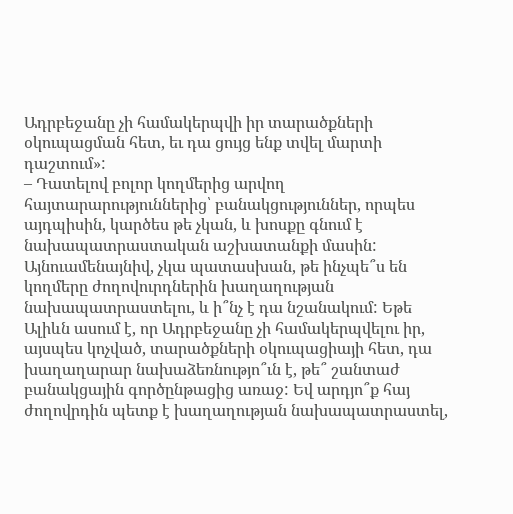Ադրբեջանը չի համակերպվի իր տարածքների օկուպացման հետ, եւ դա ցույց ենք տվել մարտի դաշտում»:
– Դատելով բոլոր կողմերից արվող հայտարարություններից՝ բանակցություններ, որպես այդպիսին, կարծես թե չկան, և խոսքը գնում է նախապատրաստական աշխատանքի մասին: Այնուամենայնիվ, չկա պատասխան, թե ինչպե՞ս են կողմերը ժողովուրդներին խաղաղության նախապատրաստելու, և ի՞նչ է դա նշանակում: Եթե Ալիևն ասում է, որ Ադրբեջանը չի համակերպվելու իր, այսպես կոչված, տարածքների օկուպացիայի հետ, դա խաղաղարար նախաձեռնությո՞ւն է, թե՞ շանտաժ բանակցային գործընթացից առաջ: Եվ արդյո՞ք հայ ժողովրդին պետք է խաղաղության նախապատրաստել,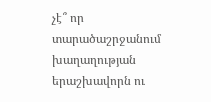չէ՞ որ տարածաշրջանում խաղաղության երաշխավորն ու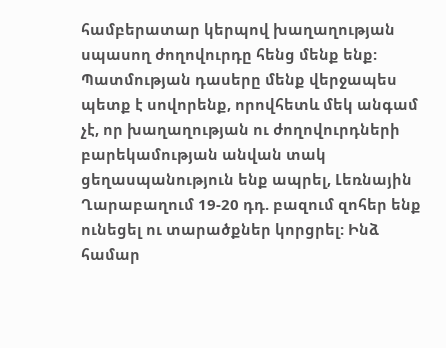համբերատար կերպով խաղաղության սպասող ժողովուրդը հենց մենք ենք: Պատմության դասերը մենք վերջապես պետք է սովորենք, որովհետև մեկ անգամ չէ, որ խաղաղության ու ժողովուրդների բարեկամության անվան տակ ցեղասպանություն ենք ապրել, Լեռնային Ղարաբաղում 19-20 դդ. բազում զոհեր ենք ունեցել ու տարածքներ կորցրել: Ինձ համար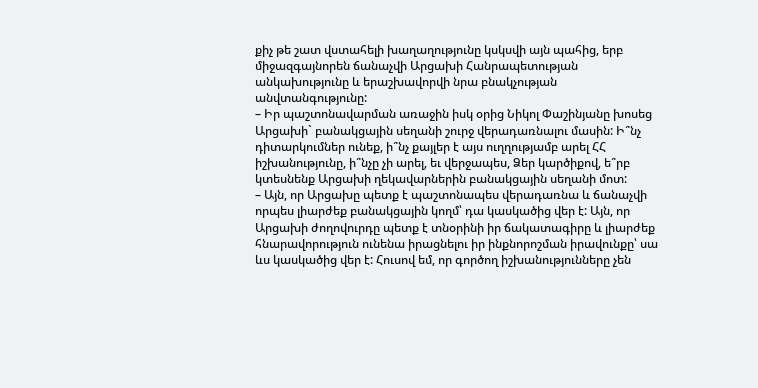քիչ թե շատ վստահելի խաղաղությունը կսկսվի այն պահից, երբ միջազգայնորեն ճանաչվի Արցախի Հանրապետության անկախությունը և երաշխավորվի նրա բնակչության անվտանգությունը:
– Իր պաշտոնավարման առաջին իսկ օրից Նիկոլ Փաշինյանը խոսեց Արցախի` բանակցային սեղանի շուրջ վերադառնալու մասին: Ի՞նչ դիտարկումներ ունեք, ի՞նչ քայլեր է այս ուղղությամբ արել ՀՀ իշխանությունը, ի՞նչը չի արել, եւ վերջապես, Ձեր կարծիքով, ե՞րբ կտեսնենք Արցախի ղեկավարներին բանակցային սեղանի մոտ:
– Այն, որ Արցախը պետք է պաշտոնապես վերադառնա և ճանաչվի որպես լիարժեք բանակցային կողմ՝ դա կասկածից վեր է: Այն, որ Արցախի ժողովուրդը պետք է տնօրինի իր ճակատագիրը և լիարժեք հնարավորություն ունենա իրացնելու իր ինքնորոշման իրավունքը՝ սա ևս կասկածից վեր է: Հուսով եմ, որ գործող իշխանությունները չեն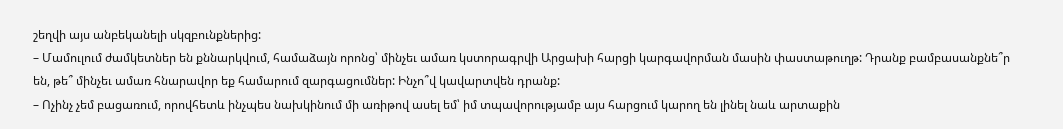շեղվի այս անբեկանելի սկզբունքներից:
– Մամուլում ժամկետներ են քննարկվում, համաձայն որոնց՝ մինչեւ ամառ կստորագրվի Արցախի հարցի կարգավորման մասին փաստաթուղթ: Դրանք բամբասանքնե՞ր են, թե՞ մինչեւ ամառ հնարավոր եք համարում զարգացումներ: Ինչո՞վ կավարտվեն դրանք:
– Ոչինչ չեմ բացառում, որովհետև ինչպես նախկինում մի առիթով ասել եմ՝ իմ տպավորությամբ այս հարցում կարող են լինել նաև արտաքին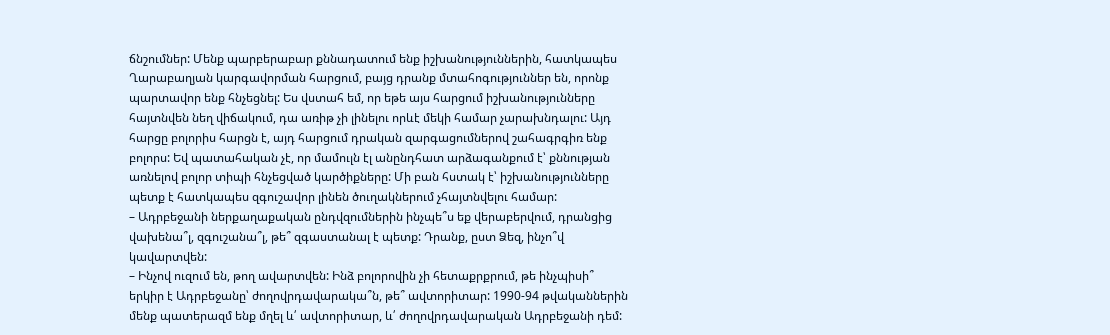ճնշումներ: Մենք պարբերաբար քննադատում ենք իշխանություններին, հատկապես Ղարաբաղյան կարգավորման հարցում, բայց դրանք մտահոգություններ են, որոնք պարտավոր ենք հնչեցնել: Ես վստահ եմ, որ եթե այս հարցում իշխանությունները հայտնվեն նեղ վիճակում, դա առիթ չի լինելու որևէ մեկի համար չարախնդալու: Այդ հարցը բոլորիս հարցն է, այդ հարցում դրական զարգացումներով շահագրգիռ ենք բոլորս: Եվ պատահական չէ, որ մամուլն էլ անընդհատ արձագանքում է՝ քննության առնելով բոլոր տիպի հնչեցված կարծիքները: Մի բան հստակ է՝ իշխանությունները պետք է հատկապես զգուշավոր լինեն ծուղակներում չհայտնվելու համար:
– Ադրբեջանի ներքաղաքական ընդվզումներին ինչպե՞ս եք վերաբերվում, դրանցից վախենա՞լ, զգուշանա՞լ, թե՞ զգաստանալ է պետք: Դրանք, ըստ Ձեզ, ինչո՞վ կավարտվեն:
– Ինչով ուզում են, թող ավարտվեն: Ինձ բոլորովին չի հետաքրքրում, թե ինչպիսի՞ երկիր է Ադրբեջանը՝ ժողովրդավարակա՞ն, թե՞ ավտորիտար: 1990-94 թվականներին մենք պատերազմ ենք մղել և՛ ավտորիտար, և՛ ժողովրդավարական Ադրբեջանի դեմ: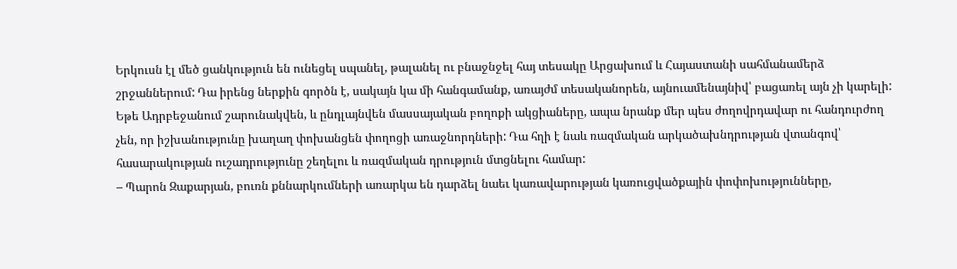Երկուսն էլ մեծ ցանկություն են ունեցել սպանել, թալանել ու բնաջնջել հայ տեսակը Արցախում և Հայաստանի սահմանամերձ շրջաններում: Դա իրենց ներքին գործն է, սակայն կա մի հանգամանք, առայժմ տեսականորեն, այնուամենայնիվ՝ բացառել այն չի կարելի: Եթե Ադրբեջանում շարունակվեն, և ընդլայնվեն մասսայական բողոքի ակցիաները, ապա նրանք մեր պես ժողովրդավար ու հանդուրժող չեն, որ իշխանությունը խաղաղ փոխանցեն փողոցի առաջնորդների: Դա հղի է նաև ռազմական արկածախնդրության վտանգով՝ հասարակության ուշադրությունը շեղելու և ռազմական դրություն մտցնելու համար:
– Պարոն Զաքարյան, բուռն քննարկումների առարկա են դարձել նաեւ կառավարության կառուցվածքային փոփոխությունները,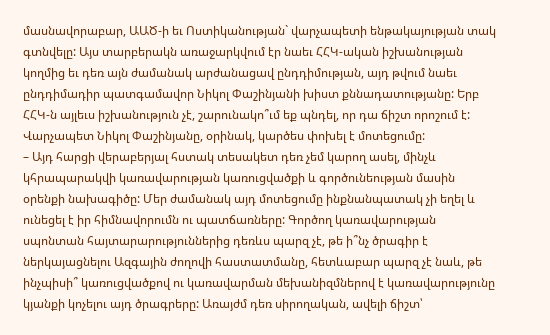մասնավորաբար, ԱԱԾ-ի եւ Ոստիկանության` վարչապետի ենթակայության տակ գտնվելը: Այս տարբերակն առաջարկվում էր նաեւ ՀՀԿ-ական իշխանության կողմից եւ դեռ այն ժամանակ արժանացավ ընդդիմության, այդ թվում նաեւ ընդդիմադիր պատգամավոր Նիկոլ Փաշինյանի խիստ քննադատությանը: Երբ ՀՀԿ-ն այլեւս իշխանություն չէ, շարունակո՞ւմ եք պնդել, որ դա ճիշտ որոշում է: Վարչապետ Նիկոլ Փաշինյանը, օրինակ, կարծես փոխել է մոտեցումը:
– Այդ հարցի վերաբերյալ հստակ տեսակետ դեռ չեմ կարող ասել, մինչև կհրապարակվի կառավարության կառուցվածքի և գործունեության մասին օրենքի նախագիծը: Մեր ժամանակ այդ մոտեցումը ինքնանպատակ չի եղել և ունեցել է իր հիմնավորումն ու պատճառները: Գործող կառավարության սպոնտան հայտարարություններից դեռևս պարզ չէ, թե ի՞նչ ծրագիր է ներկայացնելու Ազգային ժողովի հաստատմանը, հետևաբար պարզ չէ նաև, թե ինչպիսի՞ կառուցվածքով ու կառավարման մեխանիզմներով է կառավարությունը կյանքի կոչելու այդ ծրագրերը: Առայժմ դեռ սիրողական, ավելի ճիշտ՝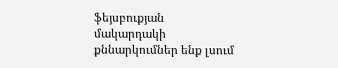ֆեյսբուքյան մակարդակի քննարկումներ ենք լսում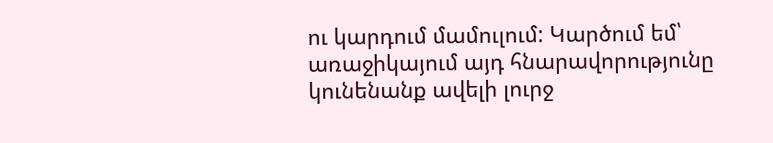ու կարդում մամուլում: Կարծում եմ՝ առաջիկայում այդ հնարավորությունը կունենանք ավելի լուրջ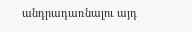անդրադառնալու այդ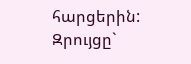հարցերին:
Զրույցը`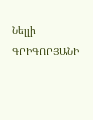Նելլի ԳՐԻԳՈՐՅԱՆԻ